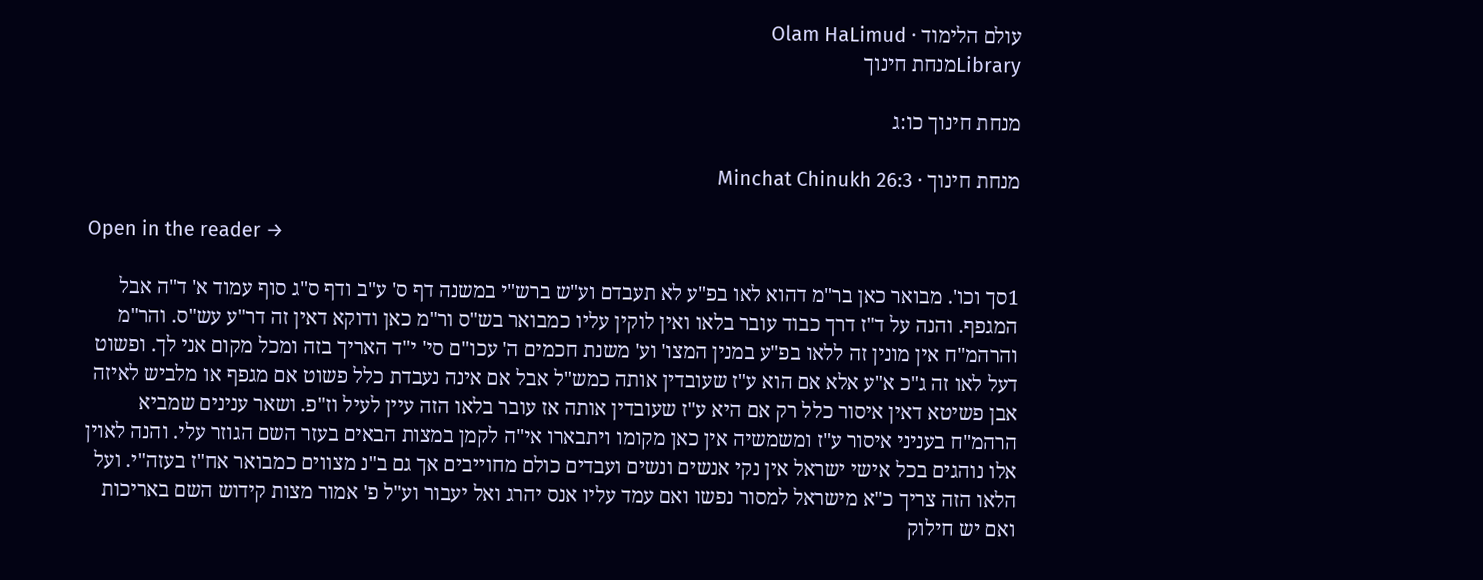עולם הלימוד · Olam HaLimud
Libraryמנחת חינוך

מנחת חינוך כו:ג

מנחת חינוך · Minchat Chinukh 26:3

Open in the reader →

1סך וכו'. מבואר כאן בר"מ דהוא לאו בפ"ע לא תעבדם וע"ש ברש"י במשנה דף ס' ע"ב ודף ס"ג סוף עמוד א' ד"ה אבל המגפף. והנה על ד"ז דרך כבוד עובר בלאו ואין לוקין עליו כמבואר בש"ס ור"מ כאן ודוקא דאין זה דר"ע עש"ס. והר"מ והרהמ"ח אין מונין זה ללאו בפ"ע במנין המצו' וע' משנת חכמים ה' עכו"ם סי' י"ד האריך בזה ומכל מקום אני לך. ופשוט דעל לאו זה ג"כ א"ע אלא אם הוא ע"ז שעובדין אותה כמש"ל אבל אם אינה נעבדת כלל פשוט אם מגפף או מלביש לאיזה אבן פשיטא דאין איסור כלל רק אם היא ע"ז שעובדין אותה אז עובר בלאו הזה עיין לעיל וז"פ. ושאר ענינים שמביא הרהמ"ח בעניני איסור ע"ז ומשמשיה אין כאן מקומו ויתבארו אי"ה לקמן במצות הבאים בעזר השם הגוזר עלי. והנה לאוין אלו נוהגים בכל אישי ישראל אין נקי אנשים ונשים ועבדים כולם מחוייבים אך גם ב"נ מצווים כמבואר אח"ז בעזה"י. ועל הלאו הזה צריך כ"א מישראל למסור נפשו ואם עמד עליו אנס יהרג ואל יעבור וע"ל פ' אמור מצות קידוש השם באריכות ואם יש חילוק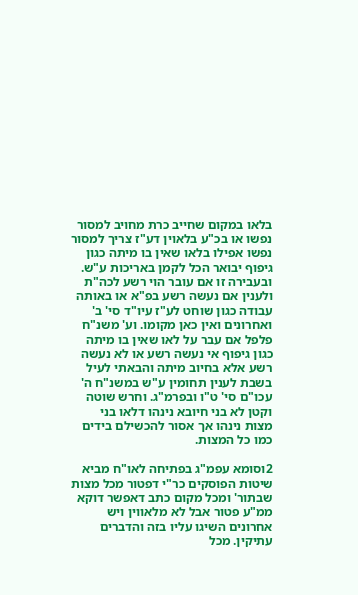בלאו במקום שחייב כרת מחויב למסור נפשו או בכ"ע בלאוין דע"ז צריך למסור נפשו אפילו בלאו שאין בו מיתה כגון גיפוף יבואר הכל לקמן באריכות ע"ש. ובעבירה זו אם עובר הוי רשע לכה"ת ולענין אם נעשה רשע בפ"א או באותה עבודה כגון שוחט לע"ז עיו"ד סי' ב' ואחרונים ואין כאן מקומו. וע' משנ"ח פלפל אם עבר על לאו שאין בו מיתה כגון גיפוף אי נעשה רשע או לא נעשה רשע אלא בחיוב מיתה והבאתי לעיל בשבת לענין תחומין ע"ש במשנ"ח ה' עכו"ם סי' ט"ו ובפרמ"ג. וחרש שוטה וקטן לא בני חיובא נינהו דלאו בני מצות נינהו אך אסור להכשילם בידים כמו כל המצות.

2וסומא עפמ"ג בפתיחה לאו"ח מביא שיטות הפוסקים כר"י דפטור מכל מצות שבתור' ומכל מקום כתב דאפשר דוקא ממ"ע פטור אבל לא מלאווין ויש אחרונים השיגו עליו בזה והדברים עתיקין. מכל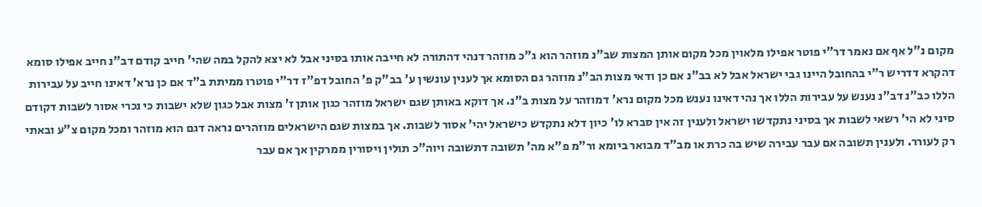מקום נ"ל אף אם נאמר דר"י פוטר אפילו מלאוין מכל מקום אותן המצות שב"נ מוזהר הוא ג"כ מוזהר דנהי דהתורה לא חייבה אותו בסיני אבל לא יצא להקל במה שהי' חייב קודם דב"נ חייב אפילו סומא דהקרא דדריש ר"י בהחובל היינו גבי ישראל אבל לא בב"נ אם כן ודאי מצות הב"נ מוזהר גם הסומא אך לענין עונשין ע' בב"ק פ' החובל דפ"ז דר"י פוטרו ממיתת ב"ד אם כן נרא' דאינו חייב על עבירות הללו כב"נ דב"נ נענש על עבירות הללו אך נהי דאינו נענש מכל מקום נרא' דמוזהר על מצות ב"נ. אך דוקא באותן שגם ישראל מוזהר כגון אותן ז' מצות אבל כגון שלא ישבות כי נכרי אסור לשבות דקודם סיני לא הי' רשאי לשבות אך בסיני נתקדשו ישראל ולענין זה אין סברא לו' כיון דלא נתקדש כישראל יהי' אסור לשבות. אך במצות שגם הישראלים מוזהרים נראה דגם הוא מוזהר ומכל מקום צ"ע ובאתי רק לעורר. ולענין תשובה אם עבר עבירה שיש בה כרת או מב"ד מבואר ביומא ור"מ פ"א מה' תשובה דתשובה ויוה"כ תולין ויסורין ממרקין אך אם עבר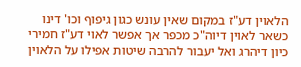הלאוין דע"ז במקום שאין עונש כגון גיפוף וכו' דינו כשאר לאוין דיוה"כ מכפר אך אפשר לאוי דע"ז חמירי כיון דיהרג ואל יעבור להרבה שיטות אפילו על הלאוין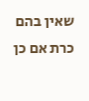שאין בהם כרת אם כן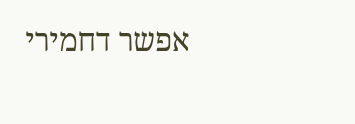אפשר דחמירי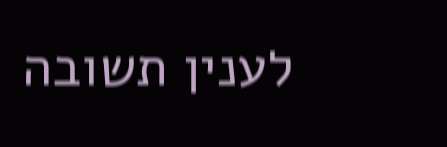לענין תשובה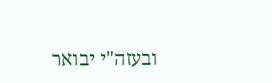ובעזה"י יבואר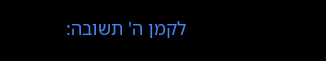לקמן ה' תשובה: